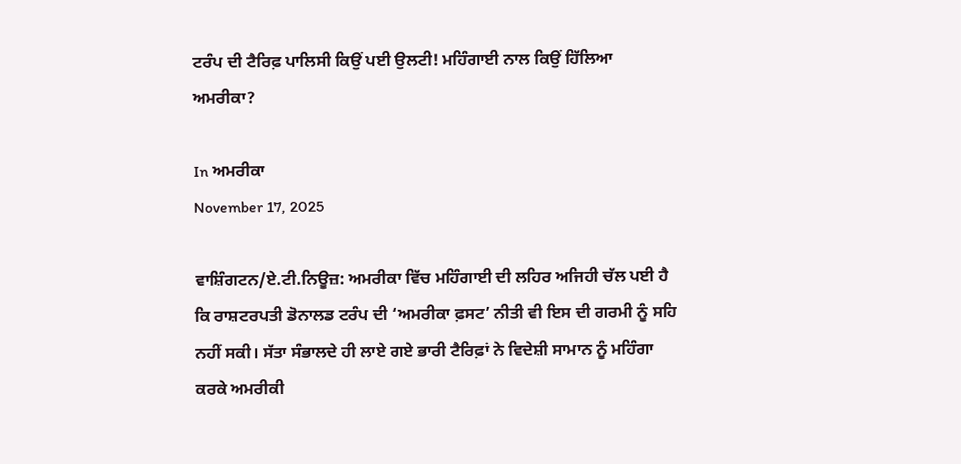ਟਰੰਪ ਦੀ ਟੈਰਿਫ਼ ਪਾਲਿਸੀ ਕਿਉਂ ਪਈ ਉਲਟੀ! ਮਹਿੰਗਾਈ ਨਾਲ ਕਿਉਂ ਹਿੱਲਿਆ ਅਮਰੀਕਾ?

In ਅਮਰੀਕਾ
November 17, 2025

ਵਾਸ਼ਿੰਗਟਨ/ਏ.ਟੀ.ਨਿਊਜ਼: ਅਮਰੀਕਾ ਵਿੱਚ ਮਹਿੰਗਾਈ ਦੀ ਲਹਿਰ ਅਜਿਹੀ ਚੱਲ ਪਈ ਹੈ ਕਿ ਰਾਸ਼ਟਰਪਤੀ ਡੋਨਾਲਡ ਟਰੰਪ ਦੀ ‘ਅਮਰੀਕਾ ਫ਼ਸਟ’ ਨੀਤੀ ਵੀ ਇਸ ਦੀ ਗਰਮੀ ਨੂੰ ਸਹਿ ਨਹੀਂ ਸਕੀ। ਸੱਤਾ ਸੰਭਾਲਦੇ ਹੀ ਲਾਏ ਗਏ ਭਾਰੀ ਟੈਰਿਫ਼ਾਂ ਨੇ ਵਿਦੇਸ਼ੀ ਸਾਮਾਨ ਨੂੰ ਮਹਿੰਗਾ ਕਰਕੇ ਅਮਰੀਕੀ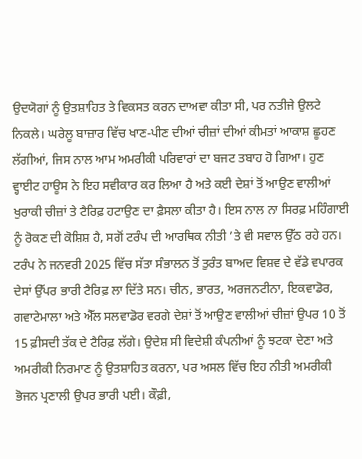ਉਦਯੋਗਾਂ ਨੂੰ ਉਤਸ਼ਾਹਿਤ ਤੇ ਵਿਕਸਤ ਕਰਨ ਦਾਅਵਾ ਕੀਤਾ ਸੀ, ਪਰ ਨਤੀਜੇ ਉਲਟੇ ਨਿਕਲੇ। ਘਰੇਲੂ ਬਾਜ਼ਾਰ ਵਿੱਚ ਖਾਣ-ਪੀਣ ਦੀਆਂ ਚੀਜ਼ਾਂ ਦੀਆਂ ਕੀਮਤਾਂ ਆਕਾਸ਼ ਛੂਹਣ ਲੱਗੀਆਂ, ਜਿਸ ਨਾਲ ਆਮ ਅਮਰੀਕੀ ਪਰਿਵਾਰਾਂ ਦਾ ਬਜਟ ਤਬਾਹ ਹੋ ਗਿਆ। ਹੁਣ ਵ੍ਹਾਈਟ ਹਾਊਸ ਨੇ ਇਹ ਸਵੀਕਾਰ ਕਰ ਲਿਆ ਹੈ ਅਤੇ ਕਈ ਦੇਸ਼ਾਂ ਤੋਂ ਆਉਣ ਵਾਲੀਆਂ ਖੁਰਾਕੀ ਚੀਜ਼ਾਂ ਤੇ ਟੈਰਿਫ਼ ਹਟਾਉਣ ਦਾ ਫ਼ੈਸਲਾ ਕੀਤਾ ਹੈ। ਇਸ ਨਾਲ ਨਾ ਸਿਰਫ਼ ਮਹਿੰਗਾਈ ਨੂੰ ਰੋਕਣ ਦੀ ਕੋਸ਼ਿਸ਼ ਹੈ, ਸਗੋਂ ਟਰੰਪ ਦੀ ਆਰਥਿਕ ਨੀਤੀ ’ਤੇ ਵੀ ਸਵਾਲ ਉੱਠ ਰਹੇ ਹਨ।
ਟਰੰਪ ਨੇ ਜਨਵਰੀ 2025 ਵਿੱਚ ਸੱਤਾ ਸੰਭਾਲਨ ਤੋਂ ਤੁਰੰਤ ਬਾਅਦ ਵਿਸ਼ਵ ਦੇ ਵੱਡੇ ਵਪਾਰਕ ਦੇਸਾਂ ਉੱਪਰ ਭਾਰੀ ਟੈਰਿਫ਼ ਲਾ ਦਿੱਤੇ ਸਨ। ਚੀਨ, ਭਾਰਤ, ਅਰਜਨਟੀਨਾ, ਇਕਵਾਡੋਰ, ਗਵਾਟੇਮਾਲਾ ਅਤੇ ਐੱਲ ਸਲਵਾਡੋਰ ਵਰਗੇ ਦੇਸ਼ਾਂ ਤੋਂ ਆਉਣ ਵਾਲੀਆਂ ਚੀਜ਼ਾਂ ਉਪਰ 10 ਤੋਂ 15 ਫ਼ੀਸਦੀ ਤੱਕ ਦੇ ਟੈਰਿਫ਼ ਲੱਗੇ। ਉਦੇਸ਼ ਸੀ ਵਿਦੇਸ਼ੀ ਕੰਪਨੀਆਂ ਨੂੰ ਝਟਕਾ ਦੇਣਾ ਅਤੇ ਅਮਰੀਕੀ ਨਿਰਮਾਣ ਨੂੰ ਉਤਸ਼ਾਹਿਤ ਕਰਨਾ, ਪਰ ਅਸਲ ਵਿੱਚ ਇਹ ਨੀਤੀ ਅਮਰੀਕੀ ਭੋਜਨ ਪ੍ਰਣਾਲੀ ਉਪਰ ਭਾਰੀ ਪਈ। ਕੌਫ਼ੀ,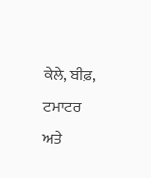ਕੇਲੇ, ਬੀਫ਼, ਟਮਾਟਰ ਅਤੇ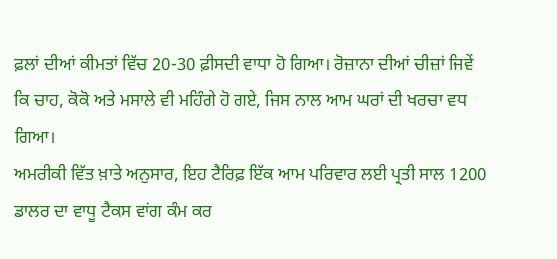ਫ਼ਲਾਂ ਦੀਆਂ ਕੀਮਤਾਂ ਵਿੱਚ 20-30 ਫ਼ੀਸਦੀ ਵਾਧਾ ਹੋ ਗਿਆ। ਰੋਜ਼ਾਨਾ ਦੀਆਂ ਚੀਜ਼ਾਂ ਜਿਵੇਂ ਕਿ ਚਾਹ, ਕੋਕੋ ਅਤੇ ਮਸਾਲੇ ਵੀ ਮਹਿੰਗੇ ਹੋ ਗਏ, ਜਿਸ ਨਾਲ ਆਮ ਘਰਾਂ ਦੀ ਖਰਚਾ ਵਧ ਗਿਆ।
ਅਮਰੀਕੀ ਵਿੱਤ ਖ਼ਾਤੇ ਅਨੁਸਾਰ, ਇਹ ਟੈਰਿਫ਼ ਇੱਕ ਆਮ ਪਰਿਵਾਰ ਲਈ ਪ੍ਰਤੀ ਸਾਲ 1200 ਡਾਲਰ ਦਾ ਵਾਧੂ ਟੈਕਸ ਵਾਂਗ ਕੰਮ ਕਰ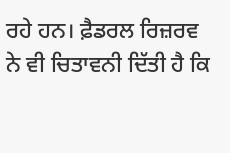ਰਹੇ ਹਨ। ਫ਼ੈਡਰਲ ਰਿਜ਼ਰਵ ਨੇ ਵੀ ਚਿਤਾਵਨੀ ਦਿੱਤੀ ਹੈ ਕਿ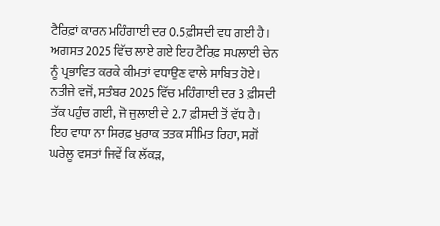ਟੈਰਿਫ਼ਾਂ ਕਾਰਨ ਮਹਿੰਗਾਈ ਦਰ 0.5ਫ਼ੀਸਦੀ ਵਧ ਗਈ ਹੈ। ਅਗਸਤ 2025 ਵਿੱਚ ਲਾਏ ਗਏ ਇਹ ਟੈਰਿਫ਼ ਸਪਲਾਈ ਚੇਨ ਨੂੰ ਪ੍ਰਭਾਵਿਤ ਕਰਕੇ ਕੀਮਤਾਂ ਵਧਾਉਣ ਵਾਲੇ ਸਾਬਿਤ ਹੋਏ। ਨਤੀਜੇ ਵਜੋਂ, ਸਤੰਬਰ 2025 ਵਿੱਚ ਮਹਿੰਗਾਈ ਦਰ 3 ਫ਼ੀਸਦੀ ਤੱਕ ਪਹੁੰਚ ਗਈ, ਜੋ ਜੁਲਾਈ ਦੇ 2.7 ਫ਼ੀਸਦੀ ਤੋਂ ਵੱਧ ਹੈ। ਇਹ ਵਾਧਾ ਨਾ ਸਿਰਫ਼ ਖੁਰਾਕ ਤਤਕ ਸੀਮਿਤ ਰਿਹਾ, ਸਗੋਂ ਘਰੇਲੂ ਵਸਤਾਂ ਜਿਵੇਂ ਕਿ ਲੱਕੜ,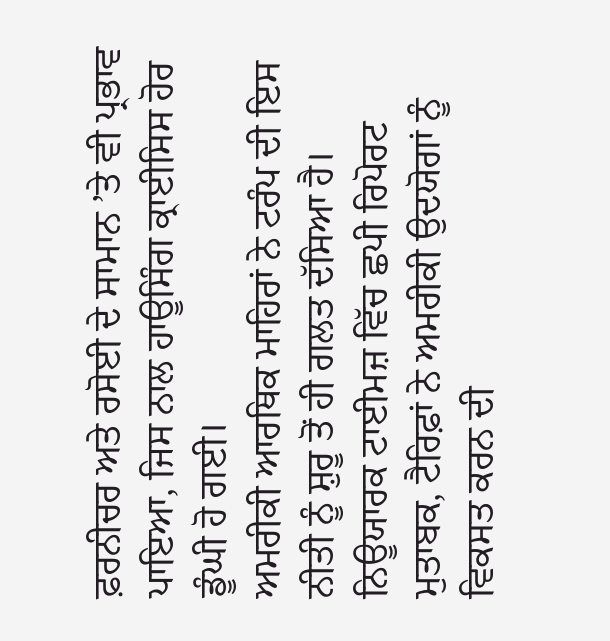ਫ਼ਰਨੀਚਰ ਅਤੇ ਰਸੋਈ ਦੇ ਸਾਮਾਨ ’ਤੇ ਵੀ ਪ੍ਰਭਾਵ ਪਾਇਆ, ਜਿਸ ਨਾਲ ਹਾਊਸਿੰਗ ਕ੍ਰਾਈਸਿਸ ਹੋਰ ਡੂੰਘੀ ਹੋ ਗਈ।
ਅਮਰੀਕੀ ਆਰਥਿਕ ਮਾਹਿਰਾਂ ਨੇ ਟਰੰਪ ਦੀ ਇਸ ਨੀਤੀ ਨੂੰ ਸ਼ੁਰੂ ਤੋਂ ਹੀ ਗਲਤ ਦੱਸਿਆ ਹੈ। ਨਿਊਯਾਰਕ ਟਾਈਮਜ਼ ਵਿੱਚ ਛਪੀ ਰਿਪੋਰਟ ਮੁਤਾਬਕ, ਟੈਰਿਫ਼ਾਂ ਨੇ ਅਮਰੀਕੀ ਉਦਯੋਗਾਂ ਨੂੰ ਵਿਕਸਤ ਕਰਨ ਦੀ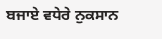ਬਜਾਏ ਵਧੇਰੇ ਨੁਕਸਾਨ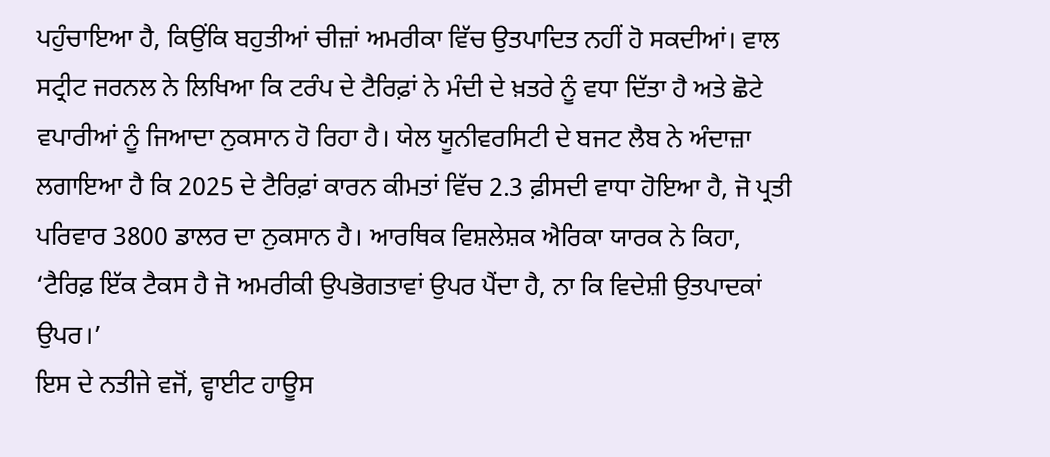ਪਹੁੰਚਾਇਆ ਹੈ, ਕਿਉਂਕਿ ਬਹੁਤੀਆਂ ਚੀਜ਼ਾਂ ਅਮਰੀਕਾ ਵਿੱਚ ਉਤਪਾਦਿਤ ਨਹੀਂ ਹੋ ਸਕਦੀਆਂ। ਵਾਲ ਸਟ੍ਰੀਟ ਜਰਨਲ ਨੇ ਲਿਖਿਆ ਕਿ ਟਰੰਪ ਦੇ ਟੈਰਿਫ਼ਾਂ ਨੇ ਮੰਦੀ ਦੇ ਖ਼ਤਰੇ ਨੂੰ ਵਧਾ ਦਿੱਤਾ ਹੈ ਅਤੇ ਛੋਟੇ ਵਪਾਰੀਆਂ ਨੂੰ ਜਿਆਦਾ ਨੁਕਸਾਨ ਹੋ ਰਿਹਾ ਹੈ। ਯੇਲ ਯੂਨੀਵਰਸਿਟੀ ਦੇ ਬਜਟ ਲੈਬ ਨੇ ਅੰਦਾਜ਼ਾ ਲਗਾਇਆ ਹੈ ਕਿ 2025 ਦੇ ਟੈਰਿਫ਼ਾਂ ਕਾਰਨ ਕੀਮਤਾਂ ਵਿੱਚ 2.3 ਫ਼ੀਸਦੀ ਵਾਧਾ ਹੋਇਆ ਹੈ, ਜੋ ਪ੍ਰਤੀ ਪਰਿਵਾਰ 3800 ਡਾਲਰ ਦਾ ਨੁਕਸਾਨ ਹੈ। ਆਰਥਿਕ ਵਿਸ਼ਲੇਸ਼ਕ ਐਰਿਕਾ ਯਾਰਕ ਨੇ ਕਿਹਾ, ‘ਟੈਰਿਫ਼ ਇੱਕ ਟੈਕਸ ਹੈ ਜੋ ਅਮਰੀਕੀ ਉਪਭੋਗਤਾਵਾਂ ਉਪਰ ਪੈਂਦਾ ਹੈ, ਨਾ ਕਿ ਵਿਦੇਸ਼ੀ ਉਤਪਾਦਕਾਂ ਉਪਰ।’
ਇਸ ਦੇ ਨਤੀਜੇ ਵਜੋਂ, ਵ੍ਹਾਈਟ ਹਾਊਸ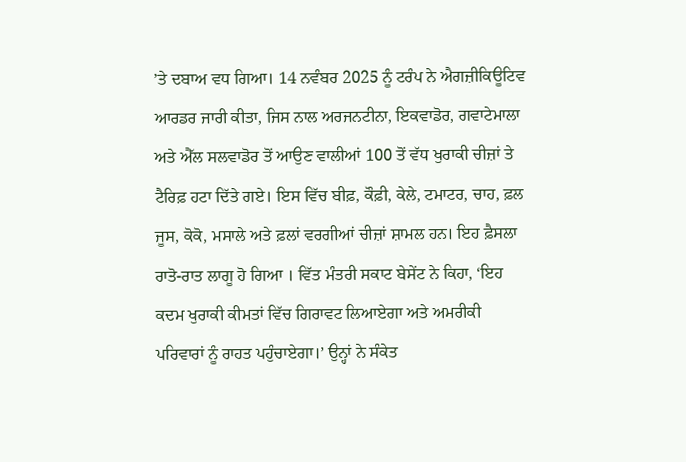’ਤੇ ਦਬਾਅ ਵਧ ਗਿਆ। 14 ਨਵੰਬਰ 2025 ਨੂੰ ਟਰੰਪ ਨੇ ਐਗਜ਼ੀਕਿਊਟਿਵ ਆਰਡਰ ਜਾਰੀ ਕੀਤਾ, ਜਿਸ ਨਾਲ ਅਰਜਨਟੀਨਾ, ਇਕਵਾਡੋਰ, ਗਵਾਟੇਮਾਲਾ ਅਤੇ ਐੱਲ ਸਲਵਾਡੋਰ ਤੋਂ ਆਉਣ ਵਾਲੀਆਂ 100 ਤੋਂ ਵੱਧ ਖੁਰਾਕੀ ਚੀਜ਼ਾਂ ਤੇ ਟੈਰਿਫ਼ ਹਟਾ ਦਿੱਤੇ ਗਏ। ਇਸ ਵਿੱਚ ਬੀਫ਼, ਕੌਫ਼ੀ, ਕੇਲੇ, ਟਮਾਟਰ, ਚਾਹ, ਫ਼ਲ ਜੂਸ, ਕੋਕੋ, ਮਸਾਲੇ ਅਤੇ ਫ਼ਲਾਂ ਵਰਗੀਆਂ ਚੀਜ਼ਾਂ ਸ਼ਾਮਲ ਹਨ। ਇਹ ਫ਼ੈਸਲਾ ਰਾਤੋ-ਰਾਤ ਲਾਗੂ ਹੋ ਗਿਆ । ਵਿੱਤ ਮੰਤਰੀ ਸਕਾਟ ਬੇਸੇਂਟ ਨੇ ਕਿਹਾ, ‘ਇਹ ਕਦਮ ਖੁਰਾਕੀ ਕੀਮਤਾਂ ਵਿੱਚ ਗਿਰਾਵਟ ਲਿਆਏਗਾ ਅਤੇ ਅਮਰੀਕੀ ਪਰਿਵਾਰਾਂ ਨੂੰ ਰਾਹਤ ਪਹੁੰਚਾਏਗਾ।’ ਉਨ੍ਹਾਂ ਨੇ ਸੰਕੇਤ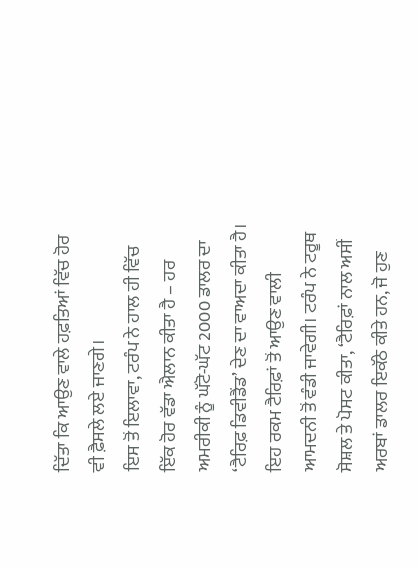ਦਿੱਤਾ ਕਿ ਆਉਣ ਵਾਲੇ ਹਫ਼ਤਿਆਂ ਵਿੱਚ ਹੋਰ ਵੀ ਫ਼ੈਸਲੇ ਲਏ ਜਾਣਗੇ।
ਇਸ ਤੋਂ ਇਲਾਵਾ, ਟਰੰਪ ਨੇ ਹਾਲ ਹੀ ਵਿੱਚ ਇੱਕ ਹੋਰ ਵੱਡਾ ਐਲਾਨ ਕੀਤਾ ਹੈ – ਹਰ ਅਮਰੀਕੀ ਨੂੰ ਘੱਟੋ-ਘੱਟ 2000 ਡਾਲਰ ਦਾ ‘ਟੈਰਿਫ਼ ਡਿਵੀਡੈਂਡ’ ਦੇਣ ਦਾ ਵਾਅਦਾ ਕੀਤਾ ਹੈ। ਇਹ ਰਕਮ ਟੈਰਿਫ਼ਾਂ ਤੋਂ ਆਉਣ ਵਾਲੀ ਆਮਦਨੀ ਤੋਂ ਵੰਡੀ ਜਾਵੇਗੀ। ਟਰੰਪ ਨੇ ਟਰੂਥ ਸੋਸ਼ਲ ਤੇ ਪੋਸਟ ਕੀਤਾ, ‘ਟੈਰਿਫ਼ਾਂ ਨਾਲ ਅਸੀਂ ਅਰਬਾਂ ਡਾਲਰ ਇਕੱਠੇ ਕੀਤੇ ਹਨ, ਜੋ ਹੁਣ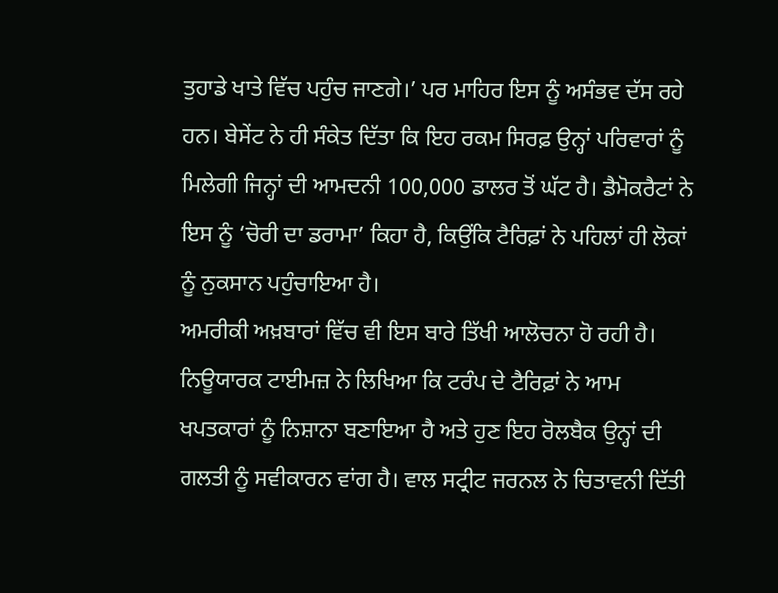ਤੁਹਾਡੇ ਖਾਤੇ ਵਿੱਚ ਪਹੁੰਚ ਜਾਣਗੇ।’ ਪਰ ਮਾਹਿਰ ਇਸ ਨੂੰ ਅਸੰਭਵ ਦੱਸ ਰਹੇ ਹਨ। ਬੇਸੇਂਟ ਨੇ ਹੀ ਸੰਕੇਤ ਦਿੱਤਾ ਕਿ ਇਹ ਰਕਮ ਸਿਰਫ਼ ਉਨ੍ਹਾਂ ਪਰਿਵਾਰਾਂ ਨੂੰ ਮਿਲੇਗੀ ਜਿਨ੍ਹਾਂ ਦੀ ਆਮਦਨੀ 100,000 ਡਾਲਰ ਤੋਂ ਘੱਟ ਹੈ। ਡੈਮੋਕਰੈਟਾਂ ਨੇ ਇਸ ਨੂੰ ‘ਚੋਰੀ ਦਾ ਡਰਾਮਾ’ ਕਿਹਾ ਹੈ, ਕਿਉਂਕਿ ਟੈਰਿਫ਼ਾਂ ਨੇ ਪਹਿਲਾਂ ਹੀ ਲੋਕਾਂ ਨੂੰ ਨੁਕਸਾਨ ਪਹੁੰਚਾਇਆ ਹੈ।
ਅਮਰੀਕੀ ਅਖ਼ਬਾਰਾਂ ਵਿੱਚ ਵੀ ਇਸ ਬਾਰੇ ਤਿੱਖੀ ਆਲੋਚਨਾ ਹੋ ਰਹੀ ਹੈ। ਨਿਊਯਾਰਕ ਟਾਈਮਜ਼ ਨੇ ਲਿਖਿਆ ਕਿ ਟਰੰਪ ਦੇ ਟੈਰਿਫ਼ਾਂ ਨੇ ਆਮ ਖਪਤਕਾਰਾਂ ਨੂੰ ਨਿਸ਼ਾਨਾ ਬਣਾਇਆ ਹੈ ਅਤੇ ਹੁਣ ਇਹ ਰੋਲਬੈਕ ਉਨ੍ਹਾਂ ਦੀ ਗਲਤੀ ਨੂੰ ਸਵੀਕਾਰਨ ਵਾਂਗ ਹੈ। ਵਾਲ ਸਟ੍ਰੀਟ ਜਰਨਲ ਨੇ ਚਿਤਾਵਨੀ ਦਿੱਤੀ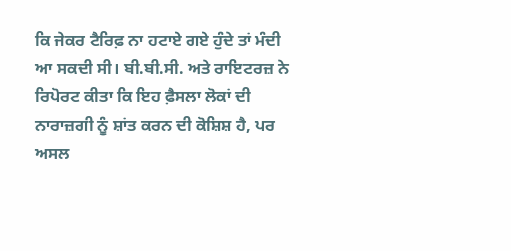ਕਿ ਜੇਕਰ ਟੈਰਿਫ਼ ਨਾ ਹਟਾਏ ਗਏ ਹੁੰਦੇ ਤਾਂ ਮੰਦੀ ਆ ਸਕਦੀ ਸੀ। ਬੀ.ਬੀ.ਸੀ. ਅਤੇ ਰਾਇਟਰਜ਼ ਨੇ ਰਿਪੋਰਟ ਕੀਤਾ ਕਿ ਇਹ ਫ਼ੈਸਲਾ ਲੋਕਾਂ ਦੀ ਨਾਰਾਜ਼ਗੀ ਨੂੰ ਸ਼ਾਂਤ ਕਰਨ ਦੀ ਕੋਸ਼ਿਸ਼ ਹੈ, ਪਰ ਅਸਲ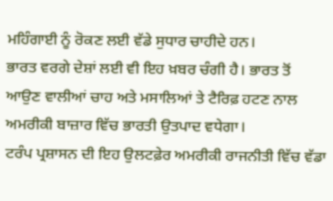ਮਹਿੰਗਾਈ ਨੂੰ ਰੋਕਣ ਲਈ ਵੱਡੇ ਸੁਧਾਰ ਚਾਹੀਦੇ ਹਨ।
ਭਾਰਤ ਵਰਗੇ ਦੇਸ਼ਾਂ ਲਈ ਵੀ ਇਹ ਖ਼ਬਰ ਚੰਗੀ ਹੈ। ਭਾਰਤ ਤੋਂ ਆਉਣ ਵਾਲੀਆਂ ਚਾਹ ਅਤੇ ਮਸਾਲਿਆਂ ਤੇ ਟੈਰਿਫ਼ ਹਟਣ ਨਾਲ ਅਮਰੀਕੀ ਬਾਜ਼ਾਰ ਵਿੱਚ ਭਾਰਤੀ ਉਤਪਾਦ ਵਧੇਗਾ।
ਟਰੰਪ ਪ੍ਰਸ਼ਾਸਨ ਦੀ ਇਹ ਉਲਟਫ਼ੇਰ ਅਮਰੀਕੀ ਰਾਜਨੀਤੀ ਵਿੱਚ ਵੱਡਾ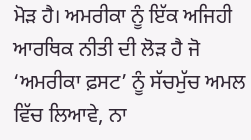ਮੋੜ ਹੈ। ਅਮਰੀਕਾ ਨੂੰ ਇੱਕ ਅਜਿਹੀ ਆਰਥਿਕ ਨੀਤੀ ਦੀ ਲੋੜ ਹੈ ਜੋ ‘ਅਮਰੀਕਾ ਫ਼ਸਟ’ ਨੂੰ ਸੱਚਮੁੱਚ ਅਮਲ ਵਿੱਚ ਲਿਆਵੇ, ਨਾ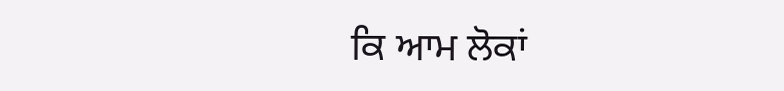ਕਿ ਆਮ ਲੋਕਾਂ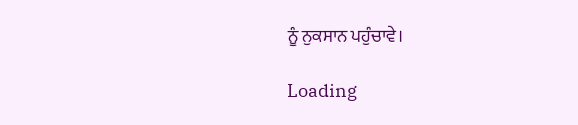ਨੂੰ ਨੁਕਸਾਨ ਪਹੁੰਚਾਵੇ।

Loading